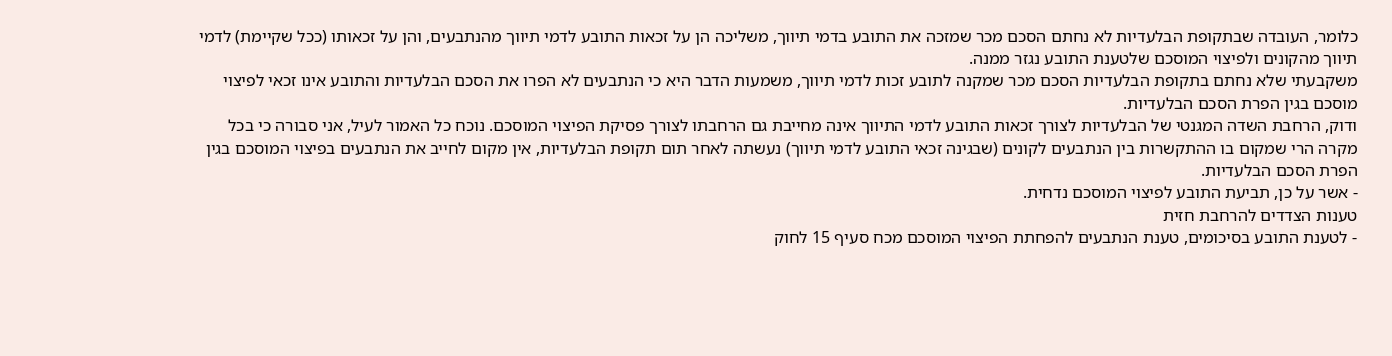כלומר, העובדה שבתקופת הבלעדיות לא נחתם הסכם מכר שמזכה את התובע בדמי תיווך, משליכה הן על זכאות התובע לדמי תיווך מהנתבעים, והן על זכאותו (ככל שקיימת) לדמי תיווך מהקונים ולפיצוי המוסכם שלטענת התובע נגזר ממנה.
משקבעתי שלא נחתם בתקופת הבלעדיות הסכם מכר שמקנה לתובע זכות לדמי תיווך, משמעות הדבר היא כי הנתבעים לא הפרו את הסכם הבלעדיות והתובע אינו זכאי לפיצוי מוסכם בגין הפרת הסכם הבלעדיות.
ודוק, הרחבת השדה המגנטי של הבלעדיות לצורך זכאות התובע לדמי התיווך אינה מחייבת גם הרחבתו לצורך פסיקת הפיצוי המוסכם. נוכח כל האמור לעיל, אני סבורה כי בכל מקרה הרי שמקום בו ההתקשרות בין הנתבעים לקונים (שבגינה זכאי התובע לדמי תיווך) נעשתה לאחר תום תקופת הבלעדיות, אין מקום לחייב את הנתבעים בפיצוי המוסכם בגין הפרת הסכם הבלעדיות.
- אשר על כן, תביעת התובע לפיצוי המוסכם נדחית.
טענות הצדדים להרחבת חזית
- לטענת התובע בסיכומים, טענת הנתבעים להפחתת הפיצוי המוסכם מכח סעיף 15 לחוק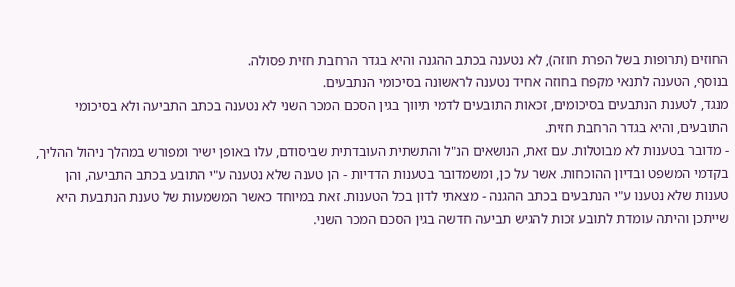החוזים (תרופות בשל הפרת חוזה), לא נטענה בכתב ההגנה והיא בגדר הרחבת חזית פסולה.
בנוסף, הטענה לתנאי מקפח בחוזה אחיד נטענה לראשונה בסיכומי הנתבעים.
מנגד, לטענת הנתבעים בסיכומים, זכאות התובעים לדמי תיווך בגין הסכם המכר השני לא נטענה בכתב התביעה ולא בסיכומי התובעים, והיא בגדר הרחבת חזית.
- מדובר בטענות לא מבוטלות. עם זאת, הנושאים הנ"ל והתשתית העובדתית שביסודם, עלו באופן ישיר ומפורש במהלך ניהול ההליך, בקדמי המשפט ובדיון ההוכחות. אשר על כן, ומשמדובר בטענות הדדיות - הן טענה שלא נטענה ע"י התובע בכתב התביעה, והן טענות שלא נטענו ע"י הנתבעים בכתב ההגנה - מצאתי לדון בכל הטענות. זאת במיוחד כאשר המשמעות של טענת הנתבעת היא שייתכן והיתה עומדת לתובע זכות להגיש תביעה חדשה בגין הסכם המכר השני.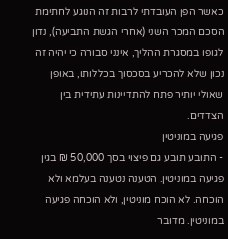כאשר הפן העובדתי לרבות זה הנוגע לחתימת הסכם המכר השני (אחרי הגשת התביעה), נדון לגופו במסגרת ההליך, אינני סבורה כי יהיה זה נכון שלא להכריע בסכסוך בכללותו, באופן שאולי יותיר פתח להתדיינות עתידית בין הצדדים.
פגיעה במוניטין
- התובע תובע גם פיצוי בסך 50,000 ₪ בגין פגיעה במוניטין. הטענה נטענה בעלמא ולא הוכחה. לא הוכח מוניטין, ולא הוכחה פגיעה במוניטין. מדובר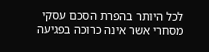לכל היותר בהפרת הסכם עסקי מסחרי אשר אינה כרוכה בפגיעה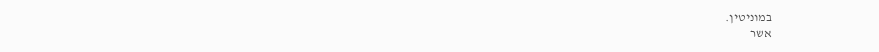במוניטין.
אשר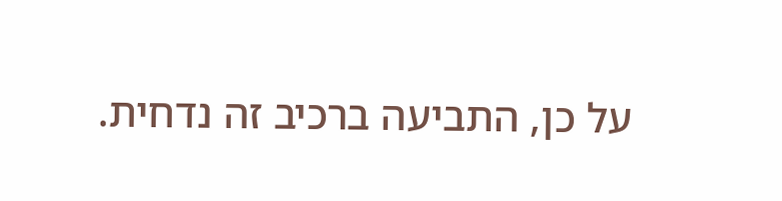על כן, התביעה ברכיב זה נדחית.